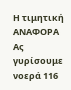Η τιμητική ΑΝΑΦΟΡΑ
Ας γυρίσουμε νοερά 116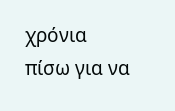χρόνια πίσω για να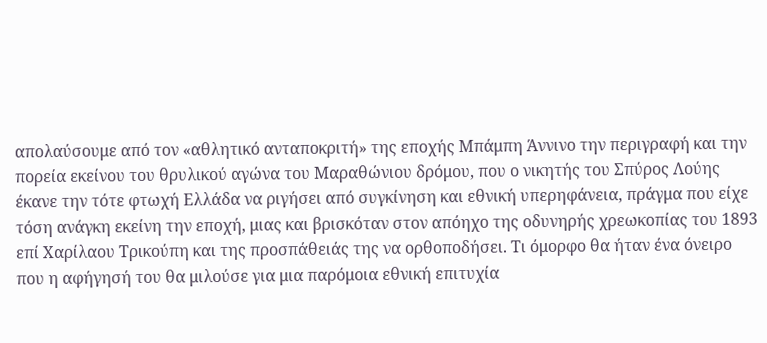απολαύσουμε από τον «αθλητικό ανταποκριτή» της εποχής Μπάμπη Άννινο την περιγραφή και την πορεία εκείνου του θρυλικού αγώνα του Μαραθώνιου δρόμου, που ο νικητής του Σπύρος Λούης έκανε την τότε φτωχή Ελλάδα να ριγήσει από συγκίνηση και εθνική υπερηφάνεια, πράγμα που είχε τόση ανάγκη εκείνη την εποχή, μιας και βρισκόταν στον απόηχο της οδυνηρής χρεωκοπίας του 1893 επί Χαρίλαου Τρικούπη και της προσπάθειάς της να ορθοποδήσει. Τι όμορφο θα ήταν ένα όνειρο που η αφήγησή του θα μιλούσε για μια παρόμοια εθνική επιτυχία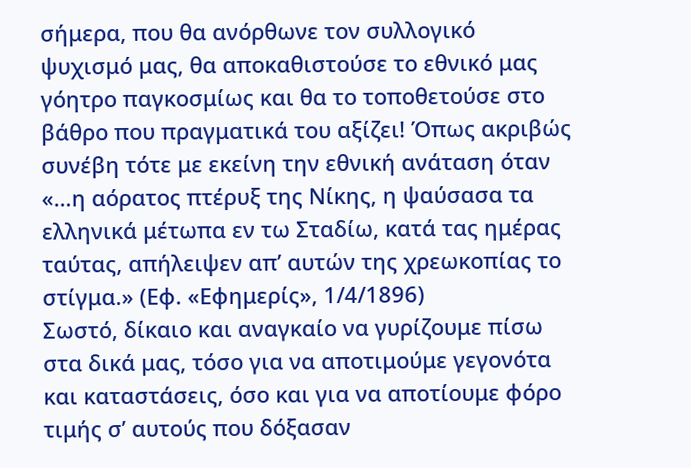σήμερα, που θα ανόρθωνε τον συλλογικό ψυχισμό μας, θα αποκαθιστούσε το εθνικό μας γόητρο παγκοσμίως και θα το τοποθετούσε στο βάθρο που πραγματικά του αξίζει! Όπως ακριβώς συνέβη τότε με εκείνη την εθνική ανάταση όταν «…η αόρατος πτέρυξ της Νίκης, η ψαύσασα τα ελληνικά μέτωπα εν τω Σταδίω, κατά τας ημέρας ταύτας, απήλειψεν απ’ αυτών της χρεωκοπίας το στίγμα.» (Εφ. «Εφημερίς», 1/4/1896)
Σωστό, δίκαιο και αναγκαίο να γυρίζουμε πίσω στα δικά μας, τόσο για να αποτιμούμε γεγονότα και καταστάσεις, όσο και για να αποτίουμε φόρο τιμής σ’ αυτούς που δόξασαν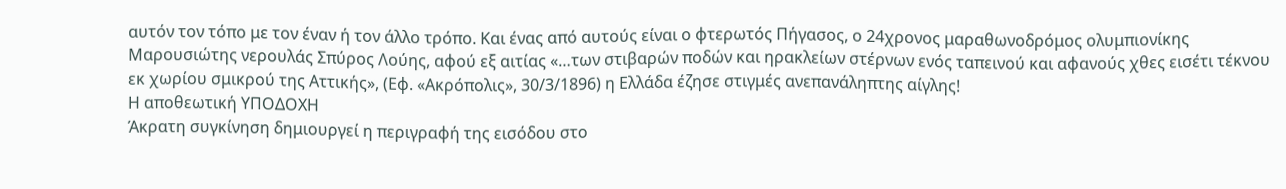αυτόν τον τόπο με τον έναν ή τον άλλο τρόπο. Και ένας από αυτούς είναι ο φτερωτός Πήγασος, ο 24χρονος μαραθωνοδρόμος ολυμπιονίκης Μαρουσιώτης νερουλάς Σπύρος Λούης, αφού εξ αιτίας «…των στιβαρών ποδών και ηρακλείων στέρνων ενός ταπεινού και αφανούς χθες εισέτι τέκνου εκ χωρίου σμικρού της Αττικής», (Εφ. «Ακρόπολις», 30/3/1896) η Ελλάδα έζησε στιγμές ανεπανάληπτης αίγλης!
Η αποθεωτική ΥΠΟΔΟΧΗ
Άκρατη συγκίνηση δημιουργεί η περιγραφή της εισόδου στο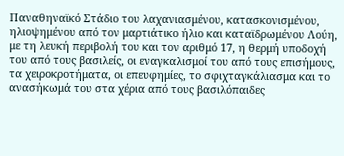Παναθηναϊκό Στάδιο του λαχανιασμένου, κατασκονισμένου, ηλιοψημένου από τον μαρτιάτικο ήλιο και καταϊδρωμένου Λούη, με τη λευκή περιβολή του και τον αριθμό 17, η θερμή υποδοχή του από τους βασιλείς, οι εναγκαλισμοί του από τους επισήμους, τα χειροκροτήματα, οι επευφημίες, το σφιχταγκάλιασμα και το ανασήκωμά του στα χέρια από τους βασιλόπαιδες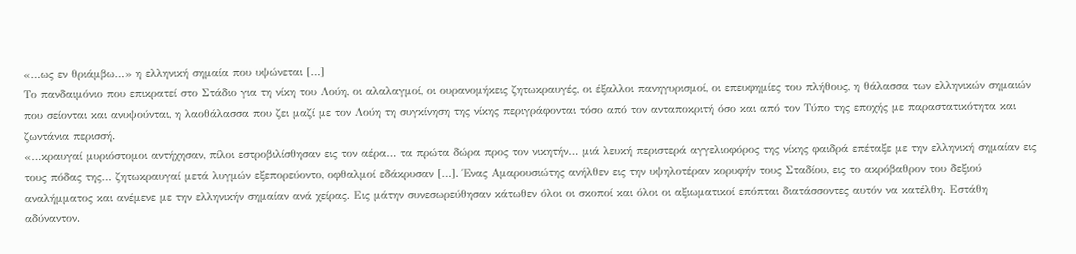«…ως εν θριάμβω…» η ελληνική σημαία που υψώνεται […]
Το πανδαιμόνιο που επικρατεί στο Στάδιο για τη νίκη του Λούη, οι αλαλαγμοί, οι ουρανομήκεις ζητωκραυγές, οι έξαλλοι πανηγυρισμοί, οι επευφημίες του πλήθους, η θάλασσα των ελληνικών σημαιών που σείονται και ανυψούνται, η λαοθάλασσα που ζει μαζί με τον Λούη τη συγκίνηση της νίκης περιγράφονται τόσο από τον ανταποκριτή όσο και από τον Τύπο της εποχής με παραστατικότητα και ζωντάνια περισσή.
«…κραυγαί μυριόστομοι αντήχησαν, πίλοι εστροβιλίσθησαν εις τον αέρα… τα πρώτα δώρα προς τον νικητήν… μιά λευκή περιστερά αγγελιοφόρος της νίκης φαιδρά επέταξε με την ελληνική σημαίαν εις τους πόδας της… ζητωκραυγαί μετά λυγμών εξεπορεύοντο, οφθαλμοί εδάκρυσαν […]. Ένας Αμαρουσιώτης ανήλθεν εις την υψηλοτέραν κορυφήν τους Σταδίου, εις το ακρόβαθρον του δεξιού αναλήμματος και ανέμενε με την ελληνικήν σημαίαν ανά χείρας. Εις μάτην συνεσωρεύθησαν κάτωθεν όλοι οι σκοποί και όλοι οι αξιωματικοί επόπται διατάσσοντες αυτόν να κατέλθη. Εστάθη αδύναντον.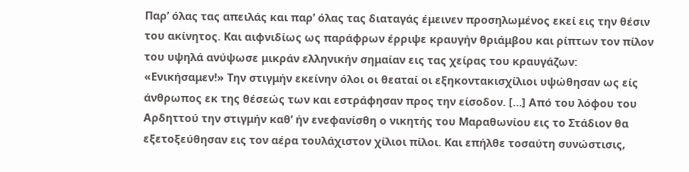Παρ’ όλας τας απειλάς και παρ’ όλας τας διαταγάς έμεινεν προσηλωμένος εκεί εις την θέσιν του ακίνητος. Και αιφνιδίως ως παράφρων έρριψε κραυγήν θριάμβου και ρίπτων τον πίλον του υψηλά ανύψωσε μικράν ελληνικήν σημαίαν εις τας χείρας του κραυγάζων: «Ενικήσαμεν!» Την στιγμήν εκείνην όλοι οι θεαταί οι εξηκοντακισχίλιοι υψώθησαν ως είς άνθρωπος εκ της θέσεώς των και εστράφησαν προς την είσοδον. […] Από του λόφου του Αρδηττού την στιγμήν καθ’ ήν ενεφανίσθη ο νικητής του Μαραθωνίου εις το Στάδιον θα εξετοξεύθησαν εις τον αέρα τουλάχιστον χίλιοι πίλοι. Και επήλθε τοσαύτη συνώστισις,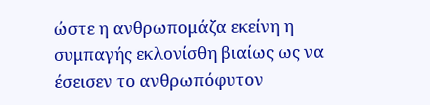ώστε η ανθρωπομάζα εκείνη η συμπαγής εκλονίσθη βιαίως ως να έσεισεν το ανθρωπόφυτον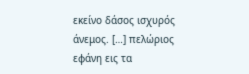εκείνο δάσος ισχυρός άνεμος. […] πελώριος εφάνη εις τα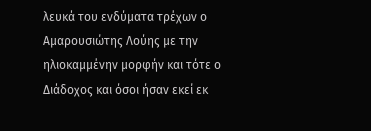λευκά του ενδύματα τρέχων ο Αμαρουσιώτης Λούης με την ηλιοκαμμένην μορφήν και τότε ο Διάδοχος και όσοι ήσαν εκεί εκ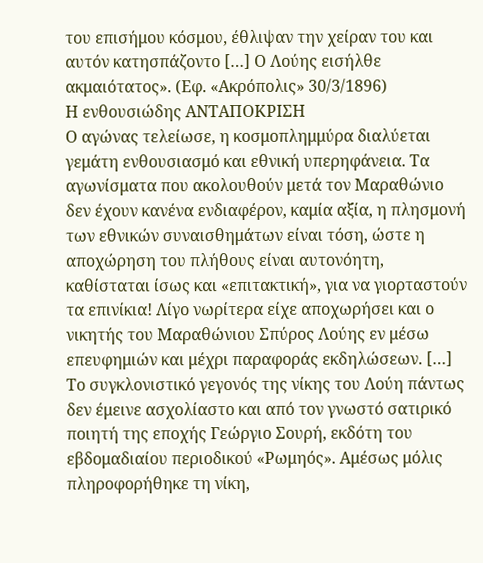του επισήμου κόσμου, έθλιψαν την χείραν του και αυτόν κατησπάζοντο […] Ο Λούης εισήλθε ακμαιότατος». (Εφ. «Ακρόπολις» 30/3/1896)
Η ενθουσιώδης ΑΝΤΑΠΟΚΡΙΣΗ
Ο αγώνας τελείωσε, η κοσμοπλημμύρα διαλύεται γεμάτη ενθουσιασμό και εθνική υπερηφάνεια. Τα αγωνίσματα που ακολουθούν μετά τον Μαραθώνιο δεν έχουν κανένα ενδιαφέρον, καμία αξία, η πλησμονή των εθνικών συναισθημάτων είναι τόση, ώστε η αποχώρηση του πλήθους είναι αυτονόητη, καθίσταται ίσως και «επιτακτική», για να γιορταστούν τα επινίκια! Λίγο νωρίτερα είχε αποχωρήσει και ο νικητής του Μαραθώνιου Σπύρος Λούης εν μέσω επευφημιών και μέχρι παραφοράς εκδηλώσεων. […]
Το συγκλονιστικό γεγονός της νίκης του Λούη πάντως δεν έμεινε ασχολίαστο και από τον γνωστό σατιρικό ποιητή της εποχής Γεώργιο Σουρή, εκδότη του εβδομαδιαίου περιοδικού «Ρωμηός». Αμέσως μόλις πληροφορήθηκε τη νίκη,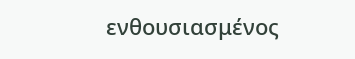ενθουσιασμένος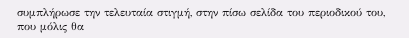συμπλήρωσε την τελευταία στιγμή, στην πίσω σελίδα του περιοδικού του, που μόλις θα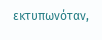εκτυπωνόταν,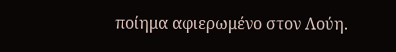ποίημα αφιερωμένο στον Λούη.